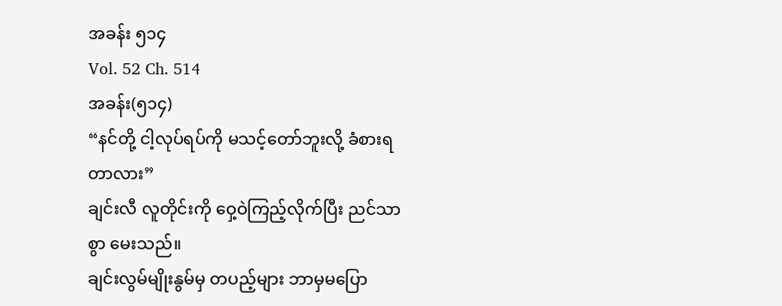အခန်း ၅၁၄
Vol. 52 Ch. 514
အခန်း(၅၁၄)
“နင်တို့ ငါ့လုပ်ရပ်ကို မသင့်တော်ဘူးလို့ ခံစားရတာလား”
ချင်းလီ လူတိုင်းကို ဝှေ့ဝဲကြည့်လိုက်ပြီး ညင်သာစွာ မေးသည်။
ချင်းလွမ်မျိုးနွမ်မှ တပည့်များ ဘာမှမပြော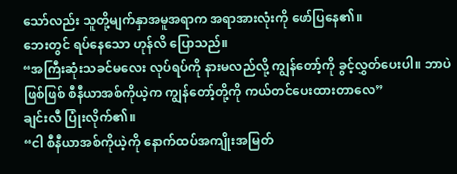သော်လည်း သူတို့မျက်နှာအမူအရာက အရာအားလုံးကို ဖော်ပြနေ၏။
ဘေးတွင် ရပ်နေသော ဟုန်လိ ပြောသည်။
“အကြီးဆုံးသခင်မလေး လုပ်ရပ်ကို နားမလည်လို့ ကျွန်တော့်ကို ခွင့်လွှတ်ပေးပါ။ ဘာပဲဖြစ်ဖြစ် စီနီယာအစ်ကိုယဲ့က ကျွန်တော့်တို့ကို ကယ်တင်ပေးထားတာလေ”
ချင်းလီ ပြုံးလိုက်၏။
“ငါ စီနီယာအစ်ကိုယဲ့ကို နောက်ထပ်အကျိုးအမြတ်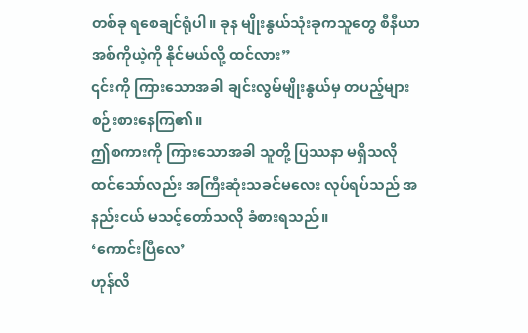တစ်ခု ရစေချင်ရုံပါ။ ခုန မျိုးနွယ်သုံးခုကသူတွေ စီနီယာအစ်ကိုယဲ့ကို နိုင်မယ်လို့ ထင်လား”
၎င်းကို ကြားသောအခါ ချင်းလွမ်မျိုးနွယ်မှ တပည့်များ စဉ်းစားနေကြ၏။
ဤစကားကို ကြားသောအခါ သူတို့ ပြဿနာ မရှိသလို ထင်သော်လည်း အကြီးဆုံးသခင်မလေး လုပ်ရပ်သည် အနည်းငယ် မသင့်တော်သလို ခံစားရသည်။
‘ကောင်းပြီလေ’
ဟုန်လိ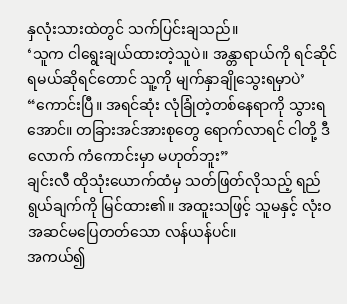နှလုံးသားထဲတွင် သက်ပြင်းချသည်။
‘သူက ငါရွေးချယ်ထားတဲ့သူပဲ။ အန္တာရာယ်ကို ရင်ဆိုင်ရမယ်ဆိုရင်တောင် သူ့ကို မျက်နှာချိုသွေးရမှာပဲ’
“ကောင်းပြီ။ အရင်ဆုံး လုံခြုံတဲ့တစ်နေရာကို သွားရအောင်။ တခြားအင်အားစုတွေ ရောက်လာရင် ငါတို့ ဒီလောက် ကံကောင်းမှာ မဟုတ်ဘူး”
ချင်းလီ ထိုသုံးယောက်ထံမှ သတ်ဖြတ်လိုသည့် ရည်ရွယ်ချက်ကို မြင်ထား၏။ အထူးသဖြင့် သူမနှင့် လုံးဝ အဆင်မပြေတတ်သော လန်ယန်ပင်။
အကယ်၍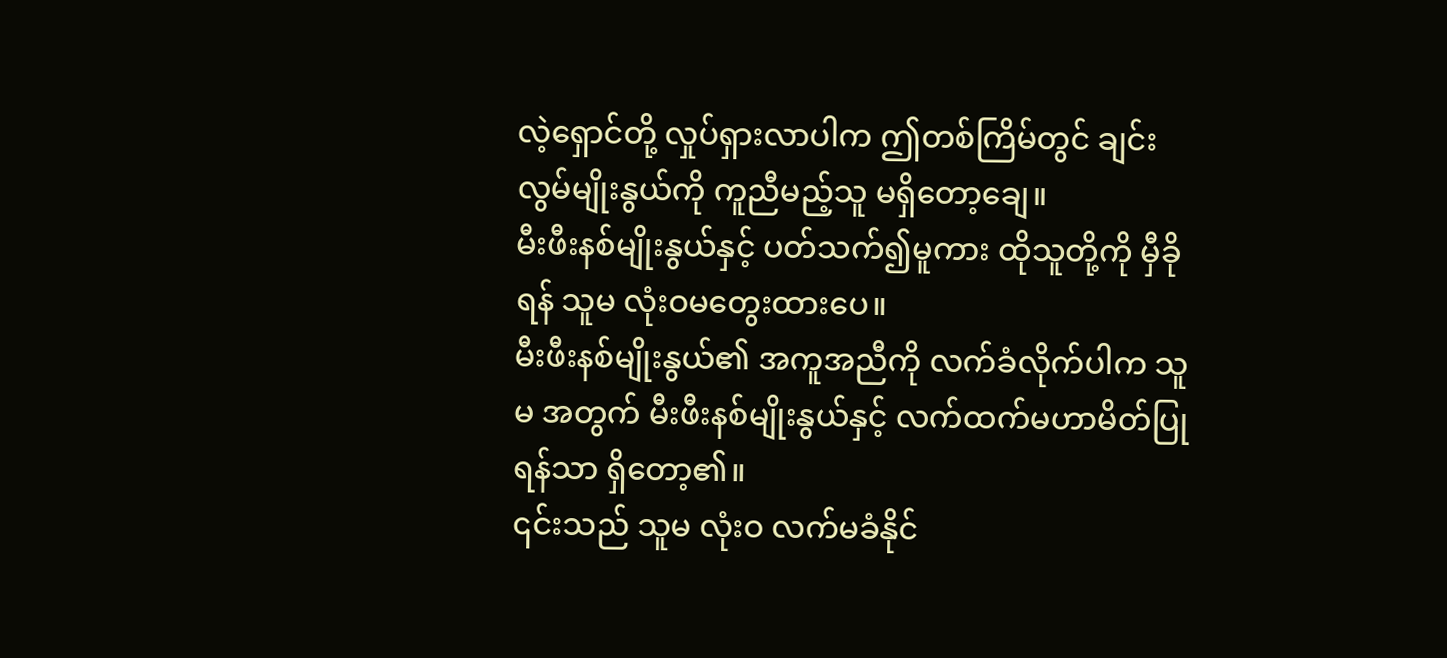လဲ့ရှောင်တို့ လှုပ်ရှားလာပါက ဤတစ်ကြိမ်တွင် ချင်းလွမ်မျိုးနွယ်ကို ကူညီမည့်သူ မရှိတော့ချေ။
မီးဖီးနစ်မျိုးနွယ်နှင့် ပတ်သက်၍မူကား ထိုသူတို့ကို မှီခိုရန် သူမ လုံးဝမတွေးထားပေ။
မီးဖီးနစ်မျိုးနွယ်၏ အကူအညီကို လက်ခံလိုက်ပါက သူမ အတွက် မီးဖီးနစ်မျိုးနွယ်နှင့် လက်ထက်မဟာမိတ်ပြုရန်သာ ရှိတော့၏။
၎င်းသည် သူမ လုံးဝ လက်မခံနိုင်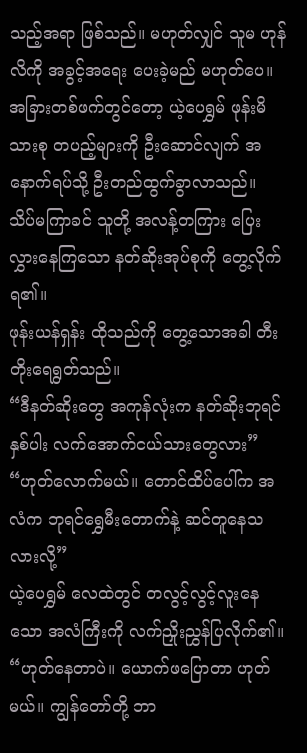သည့်အရာ ဖြစ်သည်။ မဟုတ်လျှင် သူမ ဟုန်လိကို အခွင့်အရေး ပေးခဲ့မည် မဟုတ်ပေ။
အခြားတစ်ဖက်တွင်တော့ ယဲ့ပေရွှမ် ဖုန်းမိသားစု တပည့်များကို ဦးဆောင်လျက် အနောက်ရပ်သို့ ဦးတည်ထွက်ခွာလာသည်။ သိပ်မကြာခင် သူတို့ အလန့်တကြား ပြေးလွှားနေကြသော နတ်ဆိုးအုပ်စုကို တွေ့လိုက်ရ၏။
ဖုန်းယန်ရှန်း ထိုသည်ကို တွေ့သောအခါ တီးတိုးရေရွတ်သည်။
“ဒီနတ်ဆိုးတွေ အကုန်လုံးက နတ်ဆိုးဘုရင်နှစ်ပါး လက်အောက်ငယ်သားတွေလား”
“ဟုတ်လောက်မယ်။ တောင်ထိပ်ပေါ်က အလံက ဘုရင်ရွှေမီးတောက်နဲ့ ဆင်တူနေသလားလို့”
ယဲ့ပေရွှမ် လေထဲတွင် တလွင့်လွင့်လူးနေသော အလံကြီးကို လက်ညှိုးညွှန်ပြလိုက်၏။
“ဟုတ်နေတာပဲ။ ယောက်ဖပြောတာ ဟုတ်မယ်။ ကျွန်တော်တို့ ဘာ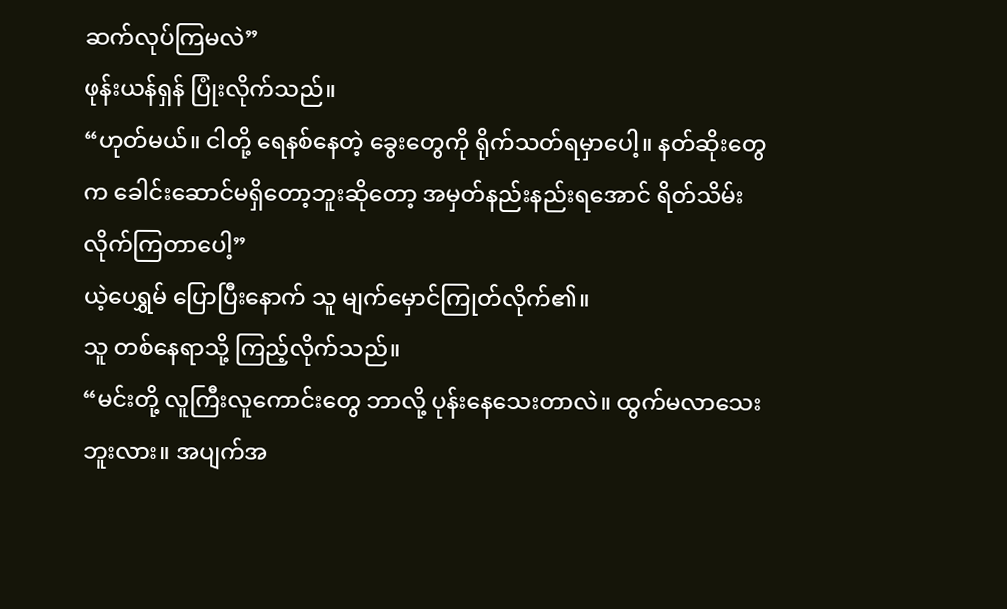ဆက်လုပ်ကြမလဲ”
ဖုန်းယန်ရှန် ပြုံးလိုက်သည်။
“ဟုတ်မယ်။ ငါတို့ ရေနစ်နေတဲ့ ခွေးတွေကို ရိုက်သတ်ရမှာပေါ့။ နတ်ဆိုးတွေက ခေါင်းဆောင်မရှိတော့ဘူးဆိုတော့ အမှတ်နည်းနည်းရအောင် ရိတ်သိမ်းလိုက်ကြတာပေါ့”
ယဲ့ပေရွှမ် ပြောပြီးနောက် သူ မျက်မှောင်ကြုတ်လိုက်၏။
သူ တစ်နေရာသို့ ကြည့်လိုက်သည်။
“မင်းတို့ လူကြီးလူကောင်းတွေ ဘာလို့ ပုန်းနေသေးတာလဲ။ ထွက်မလာသေးဘူးလား။ အပျက်အ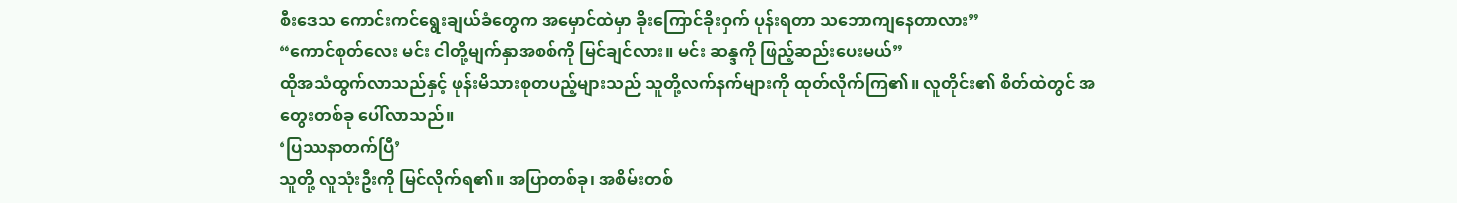စီးဒေသ ကောင်းကင်ရွေးချယ်ခံတွေက အမှောင်ထဲမှာ ခိုးကြောင်ခိုးဝှက် ပုန်းရတာ သဘောကျနေတာလား”
“ကောင်စုတ်လေး မင်း ငါတို့မျက်နှာအစစ်ကို မြင်ချင်လား။ မင်း ဆန္ဒကို ဖြည့်ဆည်းပေးမယ်”
ထိုအသံထွက်လာသည်နှင့် ဖုန်းမိသားစုတပည့်များသည် သူတို့လက်နက်များကို ထုတ်လိုက်ကြ၏။ လူတိုင်း၏ စိတ်ထဲတွင် အတွေးတစ်ခု ပေါ်လာသည်။
‘ပြဿနာတက်ပြီ’
သူတို့ လူသုံးဦးကို မြင်လိုက်ရ၏။ အပြာတစ်ခု၊ အစိမ်းတစ်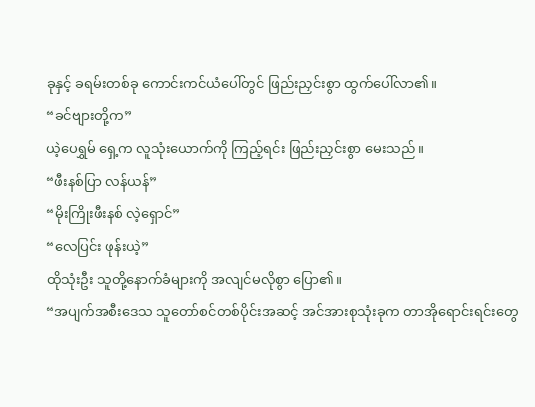ခုနှင့် ခရမ်းတစ်ခု ကောင်းကင်ယံပေါ်တွင် ဖြည်းညှင်းစွာ ထွက်ပေါ်လာ၏။
“ခင်ဗျားတို့က”
ယဲ့ပေရွှမ် ရှေ့က လူသုံးယောက်ကို ကြည့်ရင်း ဖြည်းညှင်းစွာ မေးသည်။
“ဖီးနစ်ပြာ လန်ယန်”
“မိုးကြိုးဖီးနစ် လဲ့ရှောင်”
“လေပြင်း ဖုန်းယဲ့”
ထိုသုံးဦး သူတို့နောက်ခံများကို အလျင်မလိုစွာ ပြော၏။
“အပျက်အစီးဒေသ သူတော်စင်တစ်ပိုင်းအဆင့် အင်အားစုသုံးခုက တာအိုရောင်းရင်းတွေ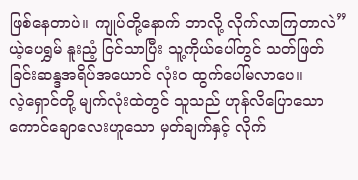ဖြစ်နေတာပဲ။ ကျုပ်တို့နောက် ဘာလို့ လိုက်လာကြတာလဲ”
ယဲ့ပေရွှမ် နူးညံ့ ငြင်သာပြီး သူ့ကိုယ်ပေါ်တွင် သတ်ဖြတ်ခြင်းဆန္ဒအရိပ်အယောင် လုံးဝ ထွက်ပေါ်မလာပေ။
လဲ့ရှောင်တို့ မျက်လုံးထဲတွင် သူသည် ဟုန်လိပြောသော ကောင်ချောလေးဟူသော မှတ်ချက်နှင့် လိုက်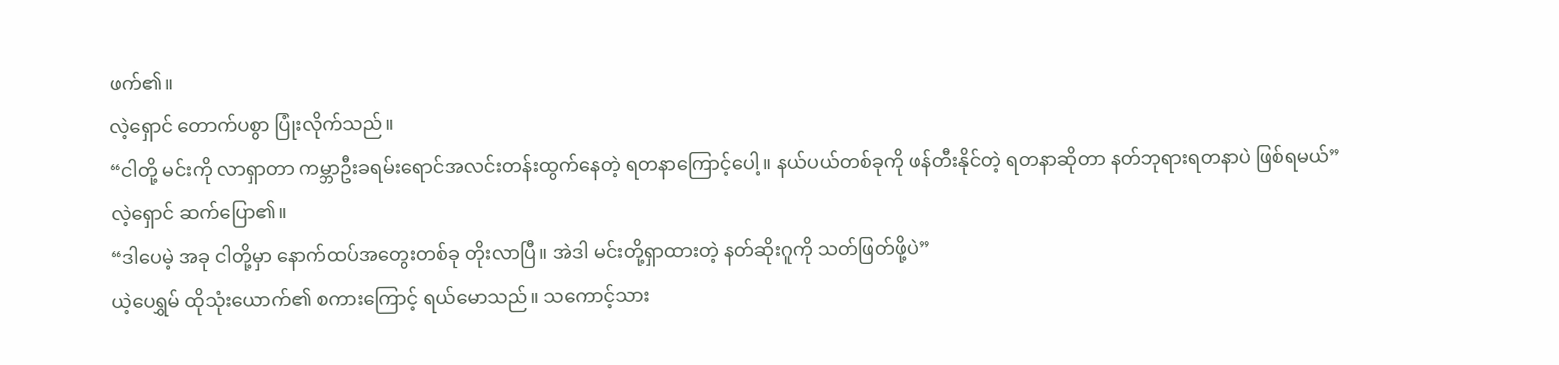ဖက်၏။
လဲ့ရှောင် တောက်ပစွာ ပြုံးလိုက်သည်။
“ငါတို့ မင်းကို လာရှာတာ ကမ္ဘာဦးခရမ်းရောင်အလင်းတန်းထွက်နေတဲ့ ရတနာကြောင့်ပေါ့။ နယ်ပယ်တစ်ခုကို ဖန်တီးနိုင်တဲ့ ရတနာဆိုတာ နတ်ဘုရားရတနာပဲ ဖြစ်ရမယ်”
လဲ့ရှောင် ဆက်ပြော၏။
“ဒါပေမဲ့ အခု ငါတို့မှာ နောက်ထပ်အတွေးတစ်ခု တိုးလာပြီ။ အဲဒါ မင်းတို့ရှာထားတဲ့ နတ်ဆိုးဂူကို သတ်ဖြတ်ဖို့ပဲ”
ယဲ့ပေရွှမ် ထိုသုံးယောက်၏ စကားကြောင့် ရယ်မောသည်။ သကောင့်သား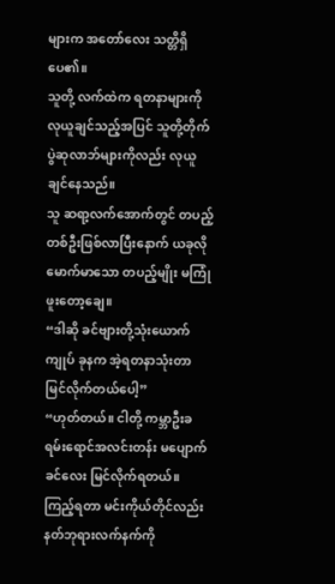များက အတော်လေး သတ္တိရှိပေ၏။
သူတို့ လက်ထဲက ရတနာများကို လုယူချင်သည့်အပြင် သူတို့တိုက်ပွဲဆုလာဘ်များကိုလည်း လုယူချင်နေသည်။
သူ ဆရာ့လက်အောက်တွင် တပည့်တစ်ဦးဖြစ်လာပြီးနောက် ယခုလို မောက်မာသော တပည့်မျိုး မကြုံဖူးတော့ချေ။
“ဒါဆို ခင်ဗျားတို့သုံးယောက် ကျုပ် ခုနက အဲ့ရတနာသုံးတာ မြင်လိုက်တယ်ပေါ့”
“ဟုတ်တယ်။ ငါတို့ ကမ္ဘာဦးခရမ်းရောင်အလင်းတန်း မပျောက်ခင်လေး မြင်လိုက်ရတယ်။ ကြည့်ရတာ မင်းကိုယ်တိုင်လည်း နတ်ဘုရားလက်နက်ကို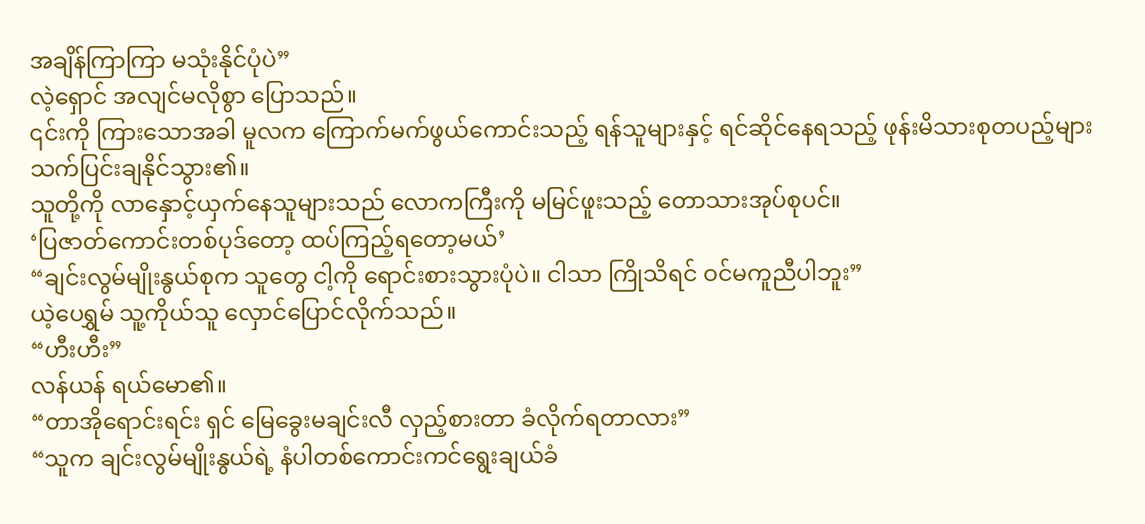အချိန်ကြာကြာ မသုံးနိုင်ပုံပဲ”
လဲ့ရှောင် အလျင်မလိုစွာ ပြောသည်။
၎င်းကို ကြားသောအခါ မူလက ကြောက်မက်ဖွယ်ကောင်းသည့် ရန်သူများနှင့် ရင်ဆိုင်နေရသည့် ဖုန်းမိသားစုတပည့်များ သက်ပြင်းချနိုင်သွား၏။
သူတို့ကို လာနှောင့်ယှက်နေသူများသည် လောကကြီးကို မမြင်ဖူးသည့် တောသားအုပ်စုပင်။
‘ပြဇာတ်ကောင်းတစ်ပုဒ်တော့ ထပ်ကြည့်ရတော့မယ်’
“ချင်းလွမ်မျိုးနွယ်စုက သူတွေ ငါ့ကို ရောင်းစားသွားပုံပဲ။ ငါသာ ကြိုသိရင် ဝင်မကူညီပါဘူး”
ယဲ့ပေရွှမ် သူ့ကိုယ်သူ လှောင်ပြောင်လိုက်သည်။
“ဟီးဟီး”
လန်ယန် ရယ်မော၏။
“တာအိုရောင်းရင်း ရှင် မြေခွေးမချင်းလီ လှည့်စားတာ ခံလိုက်ရတာလား”
“သူက ချင်းလွမ်မျိုးနွယ်ရဲ့ နံပါတစ်ကောင်းကင်ရွေးချယ်ခံ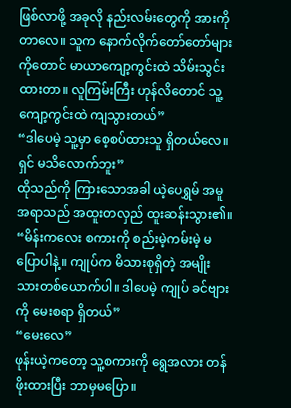ဖြစ်လာဖို့ အခုလို နည်းလမ်းတွေကို အားကိုတာလေ။ သူက နောက်လိုက်တော်တော်များကိုတောင် မာယာကျော့ကွင်းထဲ သိမ်းသွင်းထားတာ။ လူကြမ်းကြီး ဟုန်လိတောင် သူ့ကျော့ကွင်းထဲ ကျသွားတယ်”
“ဒါပေမဲ့ သူ့မှာ စေ့စပ်ထားသူ ရှိတယ်လေ။ ရှင် မသိလောက်ဘူး”
ထိုသည်ကို ကြားသောအခါ ယဲ့ပေရွှမ် အမူအရာသည် အထူးတလှည် ထူးဆန်းသွား၏။
“မိန်းကလေး စကားကို စည်းမဲ့ကမ်းမဲ့ မပြောပါနဲ့။ ကျုပ်က မိသားစုရှိတဲ့ အမျိုးသားတစ်ယောက်ပါ။ ဒါပေမဲ့ ကျုပ် ခင်ဗျားကို မေးစရာ ရှိတယ်”
“မေးလေ”
ဖုန်းယဲ့ကတော့ သူ့စကားကို ရွေအလား တန်ဖိုးထားပြီး ဘာမှမပြော။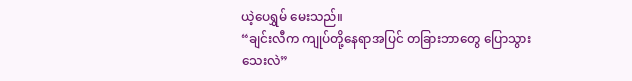ယဲ့ပေရွှမ် မေးသည်။
“ချင်းလီက ကျုပ်တို့နေရာအပြင် တခြားဘာတွေ ပြောသွားသေးလဲ”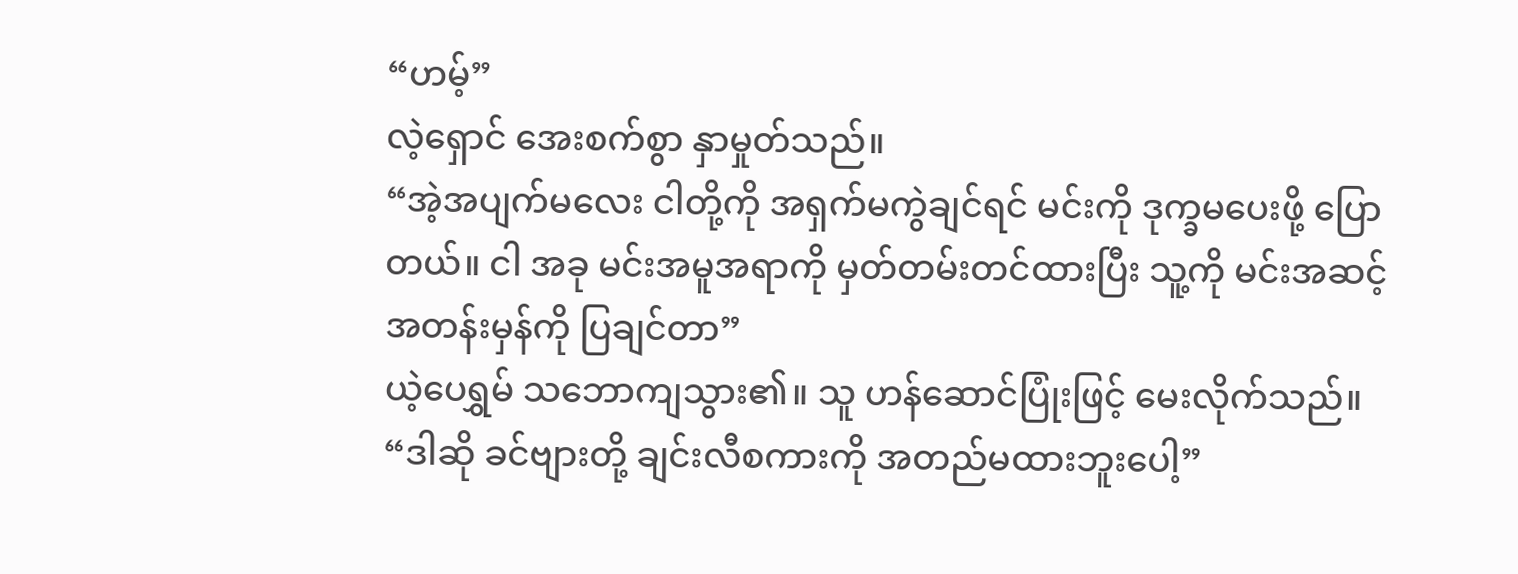“ဟမ့်”
လဲ့ရှောင် အေးစက်စွာ နှာမှုတ်သည်။
“အဲ့အပျက်မလေး ငါတို့ကို အရှက်မကွဲချင်ရင် မင်းကို ဒုက္ခမပေးဖို့ ပြောတယ်။ ငါ အခု မင်းအမူအရာကို မှတ်တမ်းတင်ထားပြီး သူ့ကို မင်းအဆင့်အတန်းမှန်ကို ပြချင်တာ”
ယဲ့ပေရွှမ် သဘောကျသွား၏။ သူ ဟန်ဆောင်ပြုံးဖြင့် မေးလိုက်သည်။
“ဒါဆို ခင်ဗျားတို့ ချင်းလီစကားကို အတည်မထားဘူးပေါ့”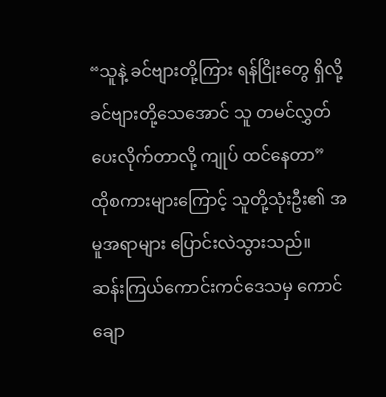“သူနဲ့ ခင်ဗျားတို့ကြား ရန်ငြိုးတွေ ရှိလို့ ခင်ဗျားတို့သေအောင် သူ တမင်လွှတ်ပေးလိုက်တာလို့ ကျုပ် ထင်နေတာ”
ထိုစကားများကြောင့် သူတို့သုံးဦး၏ အမူအရာများ ပြောင်းလဲသွားသည်။
ဆန်းကြယ်ကောင်းကင်ဒေသမှ ကောင်ချော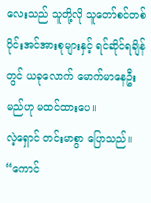လေးသည် သူတို့လို သူတော်စင်တစ်ပိုင်းအင်အားစုများနှင့် ရင်ဆိုင်ရချိန်တွင် ယခုလောက် မောက်မာနေဦးမည်ဟု မထင်ထားပေ။
လဲ့ရှောင် တင်းမာစွာ ပြောသည်။
“ကောင်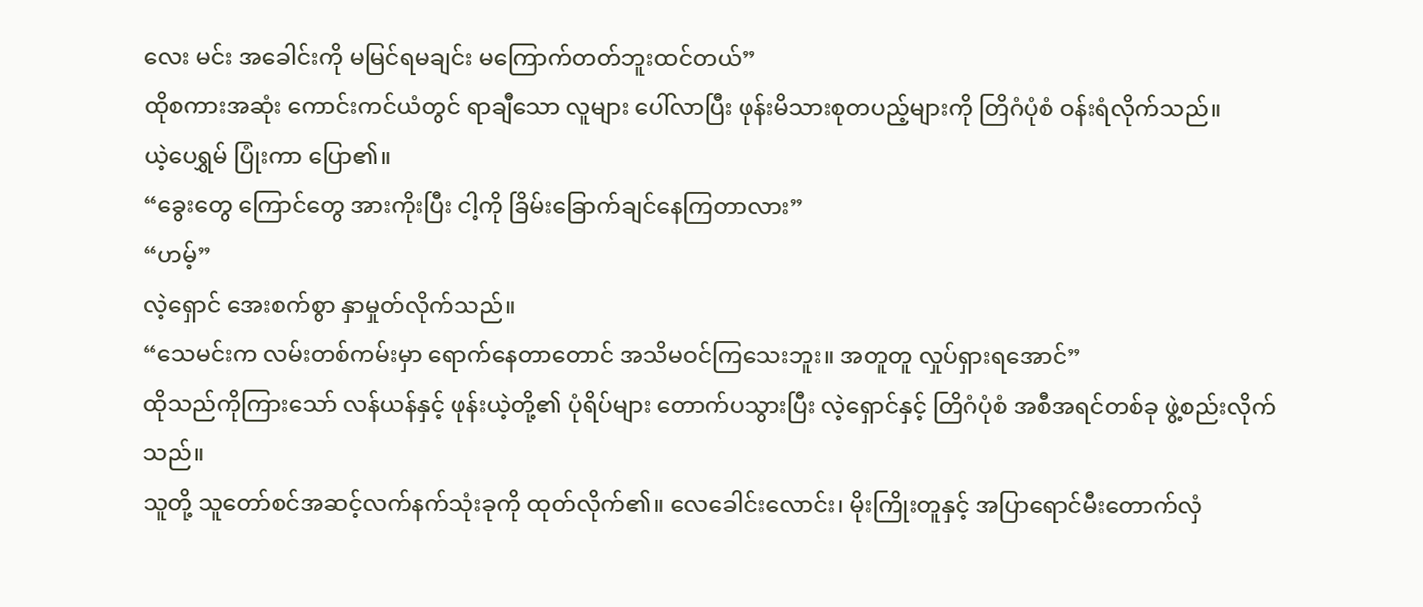လေး မင်း အခေါင်းကို မမြင်ရမချင်း မကြောက်တတ်ဘူးထင်တယ်”
ထိုစကားအဆုံး ကောင်းကင်ယံတွင် ရာချီသော လူများ ပေါ်လာပြီး ဖုန်းမိသားစုတပည့်များကို တြိဂံပုံစံ ဝန်းရံလိုက်သည်။
ယဲ့ပေရွှမ် ပြုံးကာ ပြော၏။
“ခွေးတွေ ကြောင်တွေ အားကိုးပြီး ငါ့ကို ခြိမ်းခြောက်ချင်နေကြတာလား”
“ဟမ့်”
လဲ့ရှောင် အေးစက်စွာ နှာမှုတ်လိုက်သည်။
“သေမင်းက လမ်းတစ်ကမ်းမှာ ရောက်နေတာတောင် အသိမဝင်ကြသေးဘူး။ အတူတူ လှုပ်ရှားရအောင်”
ထိုသည်ကိုကြားသော် လန်ယန်နှင့် ဖုန်းယဲ့တို့၏ ပုံရိပ်များ တောက်ပသွားပြီး လဲ့ရှောင်နှင့် တြိဂံပုံစံ အစီအရင်တစ်ခု ဖွဲ့စည်းလိုက်သည်။
သူတို့ သူတော်စင်အဆင့်လက်နက်သုံးခုကို ထုတ်လိုက်၏။ လေခေါင်းလောင်း၊ မိုးကြိုးတူနှင့် အပြာရောင်မီးတောက်လှံ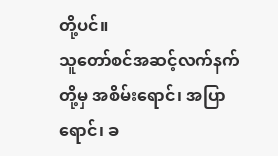တို့ပင်။
သူတော်စင်အဆင့်လက်နက်တို့မှ အစိမ်းရောင်၊ အပြာရောင်၊ ခ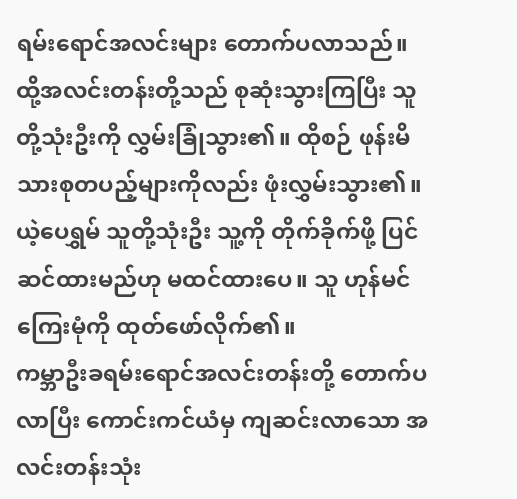ရမ်းရောင်အလင်းများ တောက်ပလာသည်။ ထို့အလင်းတန်းတို့သည် စုဆုံးသွားကြပြီး သူတို့သုံးဦးကို လွှမ်းခြုံသွား၏။ ထိုစဉ် ဖုန်းမိသားစုတပည့်များကိုလည်း ဖုံးလွှမ်းသွား၏။
ယဲ့ပေရွှမ် သူတို့သုံးဦး သူ့ကို တိုက်ခိုက်ဖို့ ပြင်ဆင်ထားမည်ဟု မထင်ထားပေ။ သူ ဟုန်မင်ကြေးမုံကို ထုတ်ဖော်လိုက်၏။
ကမ္ဘာဦးခရမ်းရောင်အလင်းတန်းတို့ တောက်ပလာပြီး ကောင်းကင်ယံမှ ကျဆင်းလာသော အလင်းတန်းသုံး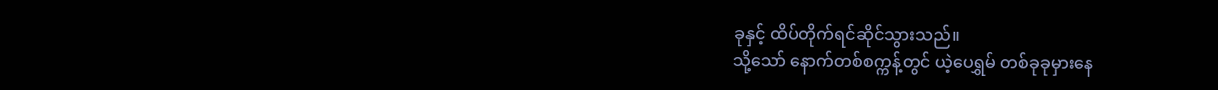ခုနှင့် ထိပ်တိုက်ရင်ဆိုင်သွားသည်။
သို့သော် နောက်တစ်စက္ကန့်တွင် ယဲ့ပေရွှမ် တစ်ခုခုမှားနေ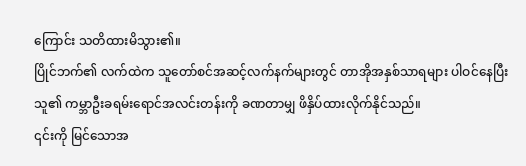ကြောင်း သတိထားမိသွား၏။
ပြိုင်ဘက်၏ လက်ထဲက သူတော်စင်အဆင့်လက်နက်များတွင် တာအိုအနှစ်သာရများ ပါဝင်နေပြီး သူ၏ ကမ္ဘာဦးခရမ်းရောင်အလင်းတန်းကို ခဏတာမျှ ဖိနှိပ်ထားလိုက်နိုင်သည်။
၎င်းကို မြင်သောအ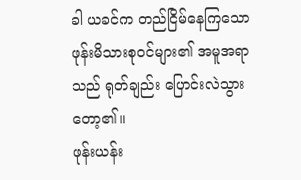ခါ ယခင်က တည်ငြိမ်နေကြသော ဖုန်းမိသားစုဝင်များ၏ အမူအရာသည် ရုတ်ချည်း ပြောင်းလဲသွားတော့၏။
ဖုန်းယန်း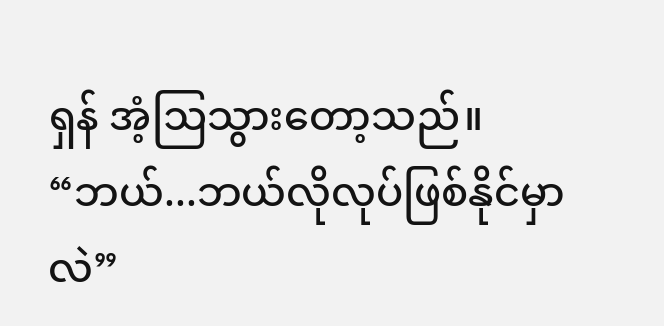ရှန် အံ့ဩသွားတော့သည်။
“ဘယ်...ဘယ်လိုလုပ်ဖြစ်နိုင်မှာလဲ”